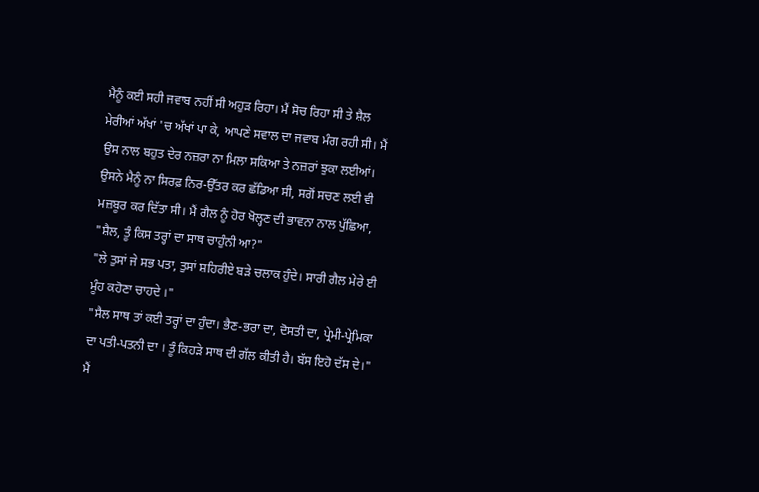ਮੈਨੂੰ ਕਈ ਸਹੀ ਜਵਾਬ ਨਹੀਂ ਸੀ ਅਹੁੜ ਰਿਹਾ। ਮੈਂ ਸੋਚ ਰਿਹਾ ਸੀ ਤੇ ਸ਼ੈਲ ਮੇਰੀਆਂ ਅੱਖਾਂ 'ਚ ਅੱਖਾਂ ਪਾ ਕੇ, ਆਪਣੇ ਸਵਾਲ ਦਾ ਜਵਾਬ ਮੰਗ ਰਹੀ ਸੀ। ਮੈਂ ਉਸ ਨਾਲ ਬਹੁਤ ਦੇਰ ਨਜ਼ਰਾ ਨਾ ਮਿਲਾ ਸਕਿਆ ਤੇ ਨਜ਼ਰਾਂ ਝੁਕਾ ਲਈਆਂ। ਉਸਨੇ ਮੈਨੂੰ ਨਾ ਸਿਰਫ਼ ਨਿਰ-ਉੱਤਰ ਕਰ ਛੱਡਿਆ ਸੀ, ਸਗੋਂ ਸਚਣ ਲਈ ਵੀ ਮਜ਼ਬੂਰ ਕਰ ਦਿੱਤਾ ਸੀ। ਮੈਂ ਗੈਲ ਨੂੰ ਹੋਰ ਖੋਲ੍ਹਣ ਦੀ ਭਾਵਨਾ ਨਾਲ ਪੁੱਛਿਆ,
"ਸ਼ੈਲ, ਤੂੰ ਕਿਸ ਤਰ੍ਹਾਂ ਦਾ ਸਾਥ ਚਾਹੁੰਨੀ ਆ?"
"ਲੇ ਤੁਸਾਂ ਜੇ ਸਭ ਪਤਾ, ਤੁਸਾਂ ਸ਼ਹਿਰੀਏ ਬੜੇ ਚਲਾਕ ਹੁੰਦੇ। ਸਾਰੀ ਗੈਲ ਮੇਰੇ ਈ ਮੂੰਹ ਕਹੋਣਾ ਚਾਹਦੇ ।"
"ਸੈਲ ਸਾਥ ਤਾਂ ਕਈ ਤਰ੍ਹਾਂ ਦਾ ਹੁੰਦਾ। ਭੈਣ-ਭਰਾ ਦਾ, ਦੋਸਤੀ ਦਾ, ਪ੍ਰੇਮੀ-ਪ੍ਰੇਮਿਕਾ ਦਾ ਪਤੀ-ਪਤਨੀ ਦਾ । ਤੂੰ ਕਿਹੜੇ ਸਾਥ ਦੀ ਗੱਲ ਕੀਤੀ ਹੈ। ਬੱਸ ਇਹੋ ਦੱਸ ਦੇ।"
ਮੈਂ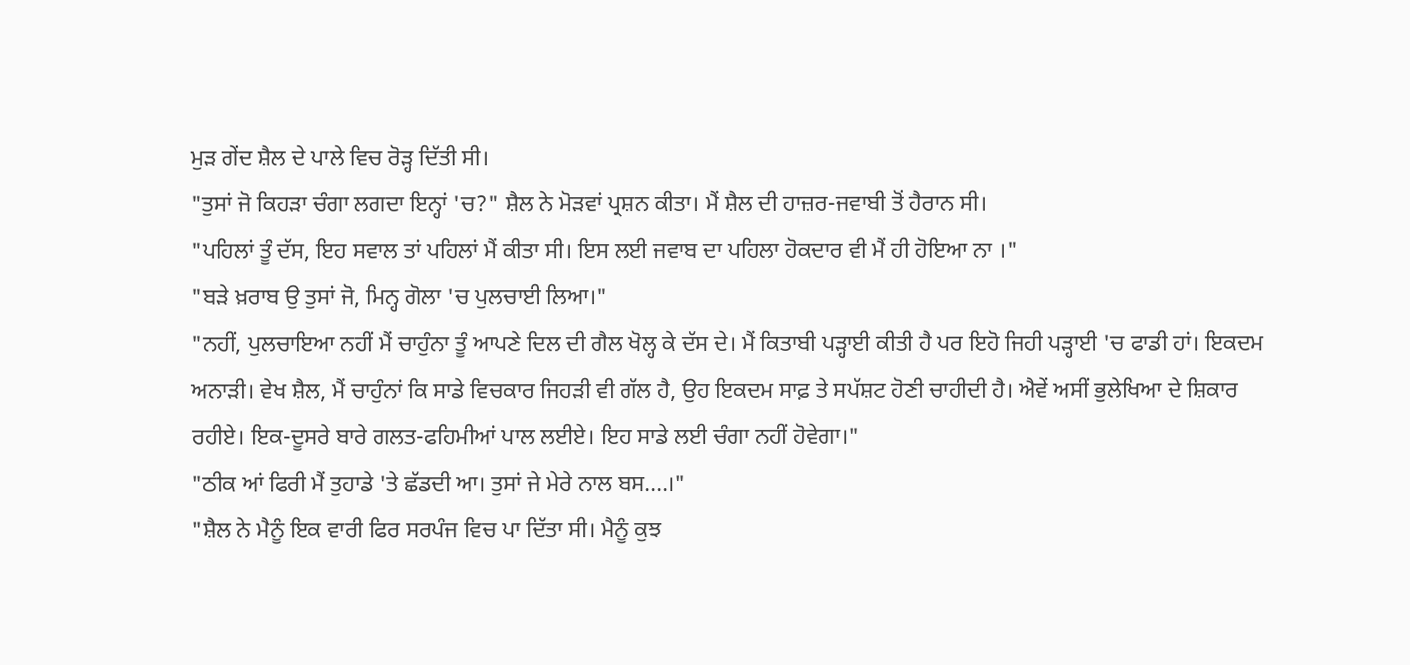ਮੁੜ ਗੇਂਦ ਸ਼ੈਲ ਦੇ ਪਾਲੇ ਵਿਚ ਰੋੜ੍ਹ ਦਿੱਤੀ ਸੀ।
"ਤੁਸਾਂ ਜੋ ਕਿਹੜਾ ਚੰਗਾ ਲਗਦਾ ਇਨ੍ਹਾਂ 'ਚ?" ਸ਼ੈਲ ਨੇ ਮੋੜਵਾਂ ਪ੍ਰਸ਼ਨ ਕੀਤਾ। ਮੈਂ ਸ਼ੈਲ ਦੀ ਹਾਜ਼ਰ-ਜਵਾਬੀ ਤੋਂ ਹੈਰਾਨ ਸੀ।
"ਪਹਿਲਾਂ ਤੂੰ ਦੱਸ, ਇਹ ਸਵਾਲ ਤਾਂ ਪਹਿਲਾਂ ਮੈਂ ਕੀਤਾ ਸੀ। ਇਸ ਲਈ ਜਵਾਬ ਦਾ ਪਹਿਲਾ ਹੋਕਦਾਰ ਵੀ ਮੈਂ ਹੀ ਹੋਇਆ ਨਾ ।"
"ਬੜੇ ਖ਼ਰਾਬ ਉ ਤੁਸਾਂ ਜੋ, ਮਿਨ੍ਹ ਗੋਲਾ 'ਚ ਪੁਲਚਾਈ ਲਿਆ।"
"ਨਹੀਂ, ਪੁਲਚਾਇਆ ਨਹੀਂ ਮੈਂ ਚਾਹੁੰਨਾ ਤੂੰ ਆਪਣੇ ਦਿਲ ਦੀ ਗੈਲ ਖੋਲ੍ਹ ਕੇ ਦੱਸ ਦੇ। ਮੈਂ ਕਿਤਾਬੀ ਪੜ੍ਹਾਈ ਕੀਤੀ ਹੈ ਪਰ ਇਹੋ ਜਿਹੀ ਪੜ੍ਹਾਈ 'ਚ ਫਾਡੀ ਹਾਂ। ਇਕਦਮ ਅਨਾੜੀ। ਵੇਖ ਸ਼ੈਲ, ਮੈਂ ਚਾਹੁੰਨਾਂ ਕਿ ਸਾਡੇ ਵਿਚਕਾਰ ਜਿਹੜੀ ਵੀ ਗੱਲ ਹੈ, ਉਹ ਇਕਦਮ ਸਾਫ਼ ਤੇ ਸਪੱਸ਼ਟ ਹੋਣੀ ਚਾਹੀਦੀ ਹੈ। ਐਵੇਂ ਅਸੀਂ ਭੁਲੇਖਿਆ ਦੇ ਸ਼ਿਕਾਰ ਰਹੀਏ। ਇਕ-ਦੂਸਰੇ ਬਾਰੇ ਗਲਤ-ਫਹਿਮੀਆਂ ਪਾਲ ਲਈਏ। ਇਹ ਸਾਡੇ ਲਈ ਚੰਗਾ ਨਹੀਂ ਹੋਵੇਗਾ।"
"ਠੀਕ ਆਂ ਫਿਰੀ ਮੈਂ ਤੁਹਾਡੇ 'ਤੇ ਛੱਡਦੀ ਆ। ਤੁਸਾਂ ਜੇ ਮੇਰੇ ਨਾਲ ਬਸ....।"
"ਸ਼ੈਲ ਨੇ ਮੈਨੂੰ ਇਕ ਵਾਰੀ ਫਿਰ ਸਰਪੰਜ ਵਿਚ ਪਾ ਦਿੱਤਾ ਸੀ। ਮੈਨੂੰ ਕੁਝ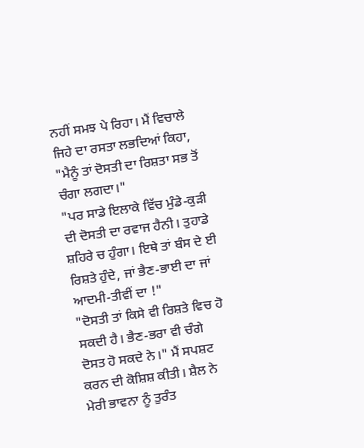ਨਹੀਂ ਸਮਝ ਪੇ ਰਿਹਾ। ਮੈਂ ਵਿਚਾਲੇ ਜਿਹੇ ਦਾ ਰਸਤਾ ਲਭਦਿਆਂ ਕਿਹਾ, "ਮੈਨੂੰ ਤਾਂ ਦੋਸਤੀ ਦਾ ਰਿਸ਼ਤਾ ਸਭ ਤੋਂ ਚੰਗਾ ਲਗਦਾ।"
"ਪਰ ਸਾਡੇ ਇਲਾਕੇ ਵਿੱਚ ਮੁੰਡੇ-ਕੁੜੀ ਦੀ ਦੋਸਤੀ ਦਾ ਰਵਾਜ ਹੈਨੀ। ਤੁਹਾਡੇ ਸ਼ਹਿਰੇ ਚ ਹੁੰਗਾ। ਇਥੇ ਤਾਂ ਬੰਸ ਦੇ ਈ ਰਿਸ਼ਤੇ ਹੁੰਦੇ, ਜਾਂ ਭੈਣ-ਭਾਈ ਦਾ ਜਾਂ ਆਦਮੀ-ਤੀਵੀਂ ਦਾ !"
"ਦੋਸਤੀ ਤਾਂ ਕਿਸੇ ਵੀ ਰਿਸ਼ਤੇ ਵਿਚ ਹੋ ਸਕਦੀ ਹੈ। ਭੈਣ-ਭਰਾ ਵੀ ਚੰਗੇ ਦੋਸਤ ਹੋ ਸਕਦੇ ਨੇ।" ਮੈਂ ਸਪਸ਼ਟ ਕਰਨ ਦੀ ਕੋਸ਼ਿਸ਼ ਕੀਤੀ। ਸ਼ੈਲ ਨੇ ਮੇਰੀ ਭਾਵਨਾ ਨੂੰ ਤੁਰੰਤ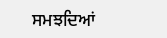ਸਮਝਦਿਆਂ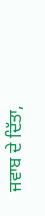ਜਵਾਬ ਦੇ ਦਿੱਤਾ,